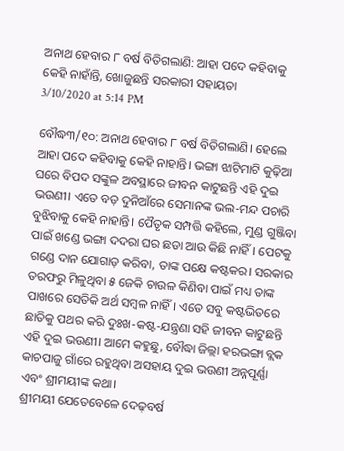ଅନାଥ ହେବାର ୮ ବର୍ଷ ବିତିଗଲାଣି: ଆହା ପଦେ କହିବାକୁ କେହି ନାହାଁନ୍ତି, ଖୋଜୁଛନ୍ତି ସରକାରୀ ସହାୟତା
3/10/2020 at 5:14 PM

ବୌଦ୍ଧ୩/୧୦: ଅନାଥ ହେବାର ୮ ବର୍ଷ ବିତିଗଲାଣି। ହେଲେ ଆହା ପଦେ କହିବାକୁ କେହି ନାହାନ୍ତି। ଭଙ୍ଗା ଝାଟିମାଟି କୁଢ଼ିଆ ଘରେ ବିପଦ ସଙ୍କୁଳ ଅବସ୍ଥାରେ ଜୀବନ କାଟୁଛନ୍ତି ଏହି ଦୁଇ ଭଉଣୀ। ଏତେ ବଡ଼ ଦୁନିଆଁରେ ସେମାନଙ୍କ ଭଲ-ମନ୍ଦ ପଚାରି ବୁଝିବାକୁ କେହି ନାହାନ୍ତି। ପୈତୃକ ସମ୍ପତ୍ତି କହିଲେ, ମୁଣ୍ଡ ଗୁଞ୍ଜିବା ପାଇଁ ଖଣ୍ଡେ ଭଙ୍ଗା ଦଦରା ଘର ଛଡା ଆଉ କିଛି ନାହିଁ। ପେଟକୁ ଗଣ୍ଡେ ଦାନ ଯୋଗାଡ଼ କରିବା, ତାଙ୍କ ପକ୍ଷେ କଷ୍ଟକର। ସରକାର ତରଫରୁ ମିଳୁଥିବା ୫ ଜେକି ଚାଉଳ କିଣିବା ପାଇଁ ମଧ୍ୟ ତାଙ୍କ ପାଖରେ ସେତିକି ଅର୍ଥ ସମ୍ବଳ ନାହିଁ। ଏତେ ସବୁ କଷ୍ଟଭିତରେ ଛାତିକୁ ପଥର କରି ଦୁଃଖ-କଷ୍ଟ-ଯନ୍ତ୍ରଣା ସହି ଜୀବନ କାଟୁଛନ୍ତି ଏହି ଦୁଇ ଭଉଣୀ। ଆମେ କହୁଛୁ, ବୌଦ୍ଧା ଜିଲ୍ଲା ହରଭଙ୍ଗା ବ୍ଲକ କାଚପାଜୁ ଗାଁରେ ରହୁଥିବା ଅସହାୟ ଦୁଇ ଭଉଣୀ ଅନ୍ନପୂର୍ଣ୍ଣା ଏବଂ ଶ୍ରୀମୟୀଙ୍କ କଥା।
ଶ୍ରୀମୟୀ ଯେତେବେଳେ ଦେଢ଼ବର୍ଷ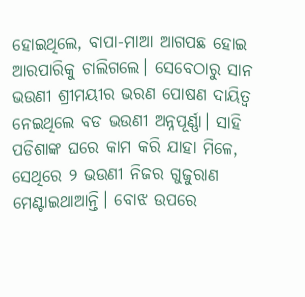ହୋଇଥିଲେ, ବାପା-ମାଆ ଆଗପଛ ହୋଇ ଆରପାରିକୁ ଚାଲିଗଲେ। ସେବେଠାରୁ ସାନ ଭଉଣୀ ଶ୍ରୀମୟୀର ଭରଣ ପୋଷଣ ଦାୟିତ୍ବ ନେଇଥିଲେ ବଡ ଭଉଣୀ ଅନ୍ନପୂର୍ଣ୍ଣା। ସାହି ପଡିଶାଙ୍କ ଘରେ କାମ କରି ଯାହା ମିଳେ, ସେଥିରେ ୨ ଭଉଣୀ ନିଜର ଗୁଜୁରାଣ ମେଣ୍ଟାଇଥାଆନ୍ତି। ବୋଝ ଉପରେ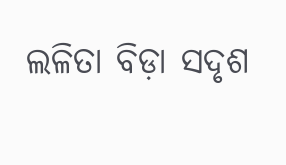ଲଳିତା ବିଡ଼ା ସଦୃଶ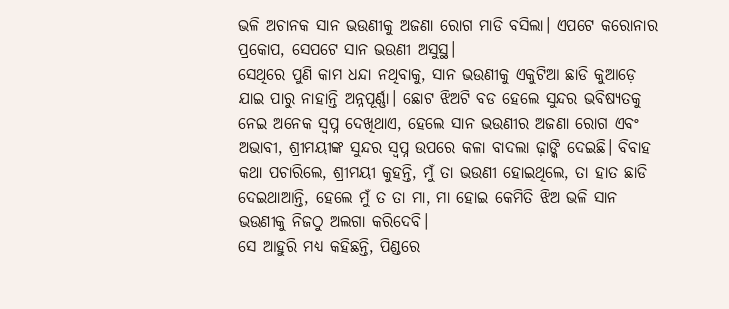ଭଳି ଅଚାନକ ସାନ ଭଉଣୀକୁ ଅଜଣା ରୋଗ ମାଡି ବସିଲା। ଏପଟେ କରୋନାର ପ୍ରକୋପ, ସେପଟେ ସାନ ଭଉଣୀ ଅସୁସ୍ଥ।
ସେଥିରେ ପୁଣି କାମ ଧନ୍ଦା ନଥିବାକୁ, ସାନ ଭଉଣୀକୁ ଏକୁଟିଆ ଛାଡି କୁଆଡ଼େ ଯାଇ ପାରୁ ନାହାନ୍ତି ଅନ୍ନପୂର୍ଣ୍ଣା। ଛୋଟ ଝିଅଟି ବଡ ହେଲେ ସୁନ୍ଦର ଭବିଷ୍ୟତକୁ ନେଇ ଅନେକ ସ୍ବପ୍ନ ଦେଖିଥାଏ, ହେଲେ ସାନ ଭଉଣୀର ଅଜଣା ରୋଗ ଏବଂ ଅଭାବୀ, ଶ୍ରୀମୟୀଙ୍କ ସୁନ୍ଦର ସ୍ବପ୍ନ ଉପରେ କଳା ବାଦଲା ଢ଼ାଙ୍କି ଦେଇଛି। ବିବାହ କଥା ପଚାରିଲେ, ଶ୍ରୀମୟୀ କୁହନ୍ତି, ମୁଁ ତା ଭଉଣୀ ହୋଇଥିଲେ, ତା ହାତ ଛାଡି ଦେଇଥାଆନ୍ତି, ହେଲେ ମୁଁ ତ ତା ମା, ମା ହୋଇ କେମିତି ଝିଅ ଭଳି ସାନ ଭଉଣୀକୁ ନିଜଠୁ ଅଲଗା କରିଦେବି।
ସେ ଆହୁରି ମଧ୍ୟ କହିଛନ୍ତି, ପିଣ୍ଡରେ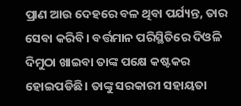ପ୍ରାଣ ଆଉ ଦେହରେ ବଳ ଥିବା ପର୍ଯ୍ୟନ୍ତ, ତାର ସେବା କରିବି। ବର୍ତ୍ତମାନ ପରିସ୍ଥିତିରେ ଦିଓଳି ଦିମୁଠା ଖାଇବା ତାଙ୍କ ପକ୍ଷେ କଷ୍ଟକର ହୋଇପଡିଛି। ତାଙ୍କୁ ସରକାରୀ ସହାୟତା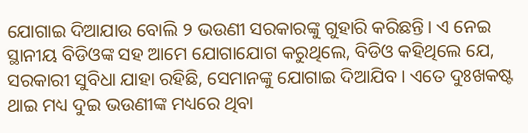ଯୋଗାଇ ଦିଆଯାଉ ବୋଲି ୨ ଭଉଣୀ ସରକାରଙ୍କୁ ଗୁହାରି କରିଛନ୍ତି। ଏ ନେଇ ସ୍ଥାନୀୟ ବିଡିଓଙ୍କ ସହ ଆମେ ଯୋଗାଯୋଗ କରୁଥିଲେ, ବିଡିଓ କହିଥିଲେ ଯେ, ସରକାରୀ ସୁବିଧା ଯାହା ରହିଛି, ସେମାନଙ୍କୁ ଯୋଗାଇ ଦିଆଯିବ। ଏତେ ଦୁଃଖକଷ୍ଟ ଥାଇ ମଧ୍ୟ ଦୁଇ ଭଉଣୀଙ୍କ ମଧ୍ୟରେ ଥିବା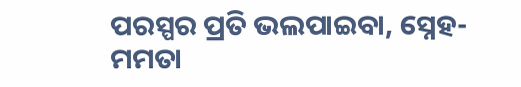ପରସ୍ପର ପ୍ରତି ଭଲପାଇବା, ସ୍ନେହ-ମମତା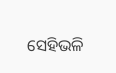ସେହିଭଳି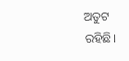ଅତୁଟ ରହିଛି।